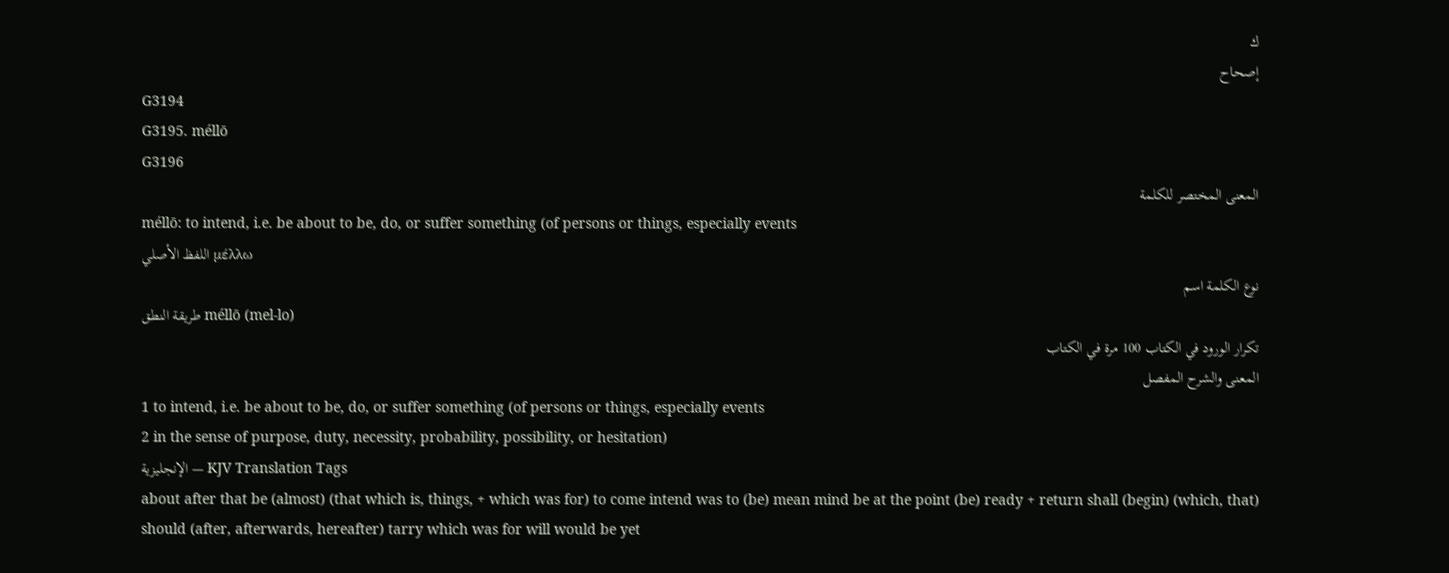ك
إصحاح
G3194
G3195. méllō
G3196
المعنى المختصر للكلمة
méllō: to intend, i.e. be about to be, do, or suffer something (of persons or things, especially events
اللفظ الأصلي μέλλω
نوع الكلمة اسم
طريقة النطق méllō (mel-lo)
تكرار الورود في الكتاب 100 مرة في الكتاب
المعنى والشرح المفصل
1 to intend, i.e. be about to be, do, or suffer something (of persons or things, especially events
2 in the sense of purpose, duty, necessity, probability, possibility, or hesitation)
الإنجليزية — KJV Translation Tags
about after that be (almost) (that which is, things, + which was for) to come intend was to (be) mean mind be at the point (be) ready + return shall (begin) (which, that) should (after, afterwards, hereafter) tarry which was for will would be yet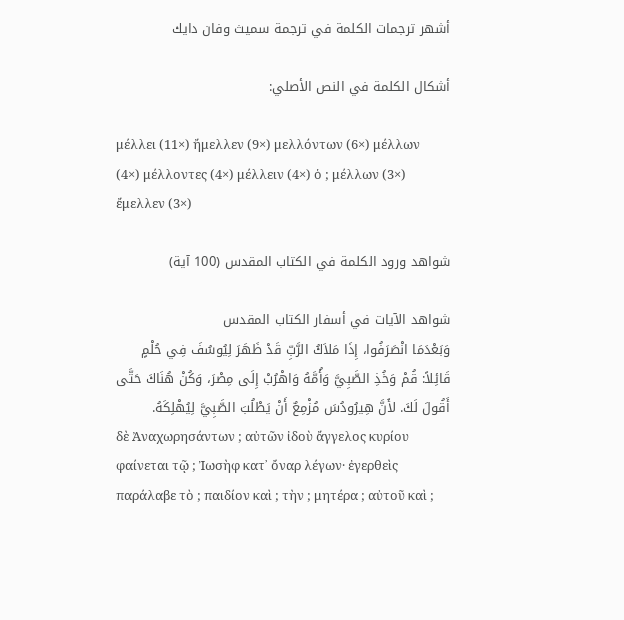أشهر ترجمات الكلمة في ترجمة سميث وفان دايك

أشكال الكلمة في النص الأصلي:

μέλλει (11×) ἤμελλεν (9×) μελλόντων (6×) μέλλων (4×) μέλλοντες (4×) μέλλειν (4×) ὁ ; μέλλων (3×) ἔμελλεν (3×)

شواهد ورود الكلمة في الكتاب المقدس (100 آية)

شواهد الآيات في أسفار الكتاب المقدس
وَبَعْدَمَا انْصَرَفُوا، إِذَا مَلاَكُ الرَّبِّ قَدْ ظَهَرَ لِيُوسُفَ فِي حُلْمٍ قَائِلاً: قُمْ وَخُذِ الصَّبِيَّ وَأُمَّهُ وَاهْرُبْ إِلَى مِصْرَ، وَكُنْ هُنَاكَ حَتَّى أَقُولَ لَكَ. لأَنَّ هِيرُودُسَ مُزْمِعٌ أَنْ يَطْلُبَ الصَّبِيَّ لِيُهْلِكَهُ.
δὲ Ἀναχωρησάντων ; αὐτῶν ἰδοὺ ἄγγελος κυρίου φαίνεται τῷ ; Ἰωσὴφ κατ᾽ ὄναρ λέγων· ἐγερθεὶς παράλαβε τὸ ; παιδίον καὶ ; τὴν ; μητέρα ; αὐτοῦ καὶ ;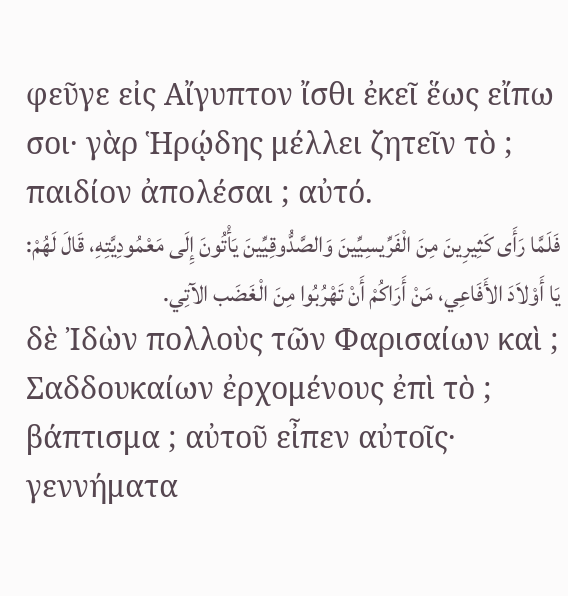φεῦγε εἰς Αἴγυπτον ἴσθι ἐκεῖ ἕως εἴπω σοι· γὰρ Ἡρῴδης μέλλει ζητεῖν τὸ ; παιδίον ἀπολέσαι ; αὐτό.
فَلَمَّا رَأَى كَثِيرِينَ مِنَ الْفَرِّيسِيِّينَ وَالصَّدُّوقِيِّينَ يَأْتُونَ إِلَى مَعْمُودِيَّتِهِ، قَالَ لَهُمْ: يَا أَوْلاَدَ الأَفَاعِي، مَنْ أَرَاكُمْ أَنْ تَهْرُبُوا مِنَ الْغَضَب الآتِي.
δὲ Ἰδὼν πολλοὺς τῶν Φαρισαίων καὶ ; Σαδδουκαίων ἐρχομένους ἐπὶ τὸ ; βάπτισμα ; αὐτοῦ εἶπεν αὐτοῖς· γεννήματα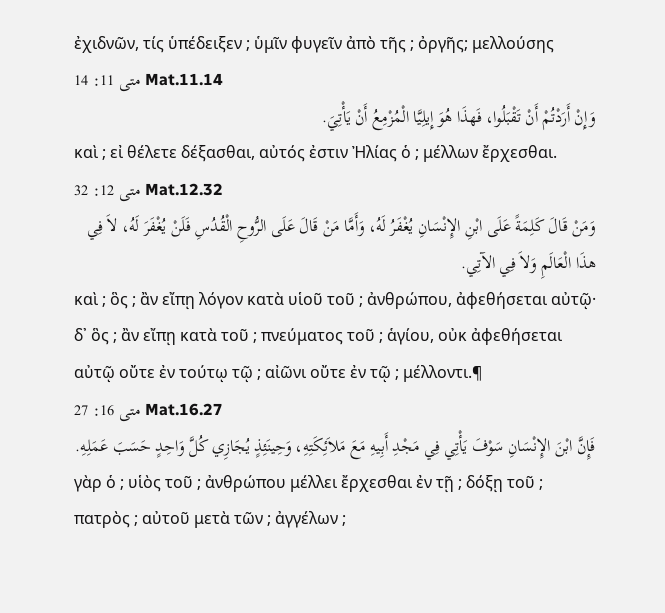ἐχιδνῶν, τίς ὑπέδειξεν ; ὑμῖν φυγεῖν ἀπὸ τῆς ; ὀργῆς; μελλούσης
متى 11: 14 Mat.11.14
وَإِنْ أَرَدْتُمْ أَنْ تَقْبَلُوا، فَهذَا هُوَ إِيلِيَّا الْمُزْمِعُ أَنْ يَأْتِيَ.
καὶ ; εἰ θέλετε δέξασθαι, αὐτός ἐστιν Ἠλίας ὁ ; μέλλων ἔρχεσθαι.
متى 12: 32 Mat.12.32
وَمَنْ قَالَ كَلِمَةً عَلَى ابْنِ الإِنْسَانِ يُغْفَرُ لَهُ، وَأَمَّا مَنْ قَالَ عَلَى الرُّوحِ الْقُدُسِ فَلَنْ يُغْفَرَ لَهُ، لاَ فِي هذَا الْعَالَمِ وَلاَ فِي الآتِي.
καὶ ; ὃς ; ἂν εἴπῃ λόγον κατὰ υἱοῦ τοῦ ; ἀνθρώπου, ἀφεθήσεται αὐτῷ· δ᾽ ὃς ; ἂν εἴπῃ κατὰ τοῦ ; πνεύματος τοῦ ; ἁγίου, οὐκ ἀφεθήσεται αὐτῷ οὔτε ἐν τούτῳ τῷ ; αἰῶνι οὔτε ἐν τῷ ; μέλλοντι.¶
متى 16: 27 Mat.16.27
فَإِنَّ ابْنَ الإِنْسَانِ سَوْفَ يَأْتِي فِي مَجْدِ أَبِيهِ مَعَ مَلاَئِكَتِهِ، وَحِينَئِذٍ يُجَازِي كُلَّ وَاحِدٍ حَسَبَ عَمَلِهِ.
γὰρ ὁ ; υἱὸς τοῦ ; ἀνθρώπου μέλλει ἔρχεσθαι ἐν τῇ ; δόξῃ τοῦ ; πατρὸς ; αὐτοῦ μετὰ τῶν ; ἀγγέλων ;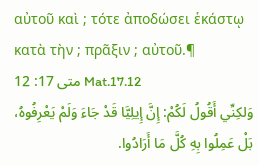αὐτοῦ καὶ ; τότε ἀποδώσει ἑκάστῳ κατὰ τὴν ; πρᾶξιν ; αὐτοῦ.¶
متى 17: 12 Mat.17.12
وَلكِنِّي أَقُولُ لَكُمْ: إِنَّ إِيلِيَّا قَدْ جَاءَ وَلَمْ يَعْرِفُوهُ، بَلْ عَمِلُوا بِهِ كُلَّ مَا أَرَادُوا.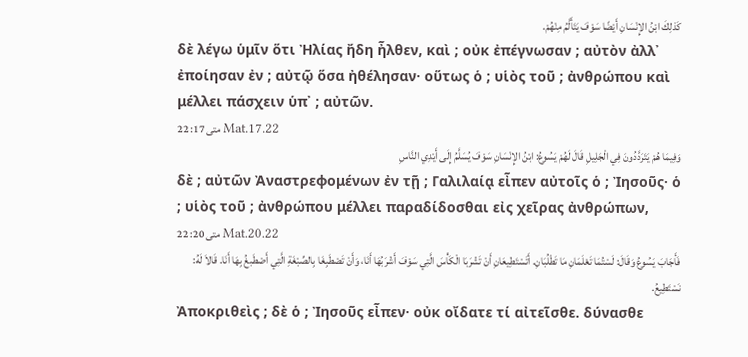كَذلِكَ ابْنُ الإِنْسَانِ أَيْضًا سَوْفَ يَتَأَلَّمُ مِنْهُمْ.
δὲ λέγω ὑμῖν ὅτι Ἠλίας ἤδη ἦλθεν, καὶ ; οὐκ ἐπέγνωσαν ; αὐτὸν ἀλλ᾽ ἐποίησαν ἐν ; αὐτῷ ὅσα ἠθέλησαν· οὕτως ὁ ; υἱὸς τοῦ ; ἀνθρώπου καὶ μέλλει πάσχειν ὑπ᾽ ; αὐτῶν.
متى 17: 22 Mat.17.22
وَفِيمَا هُمْ يَتَرَدَّدُونَ فِي الْجَلِيلِ قَالَ لَهُمْ يَسُوعُ: ابْنُ الإِنْسَانِ سَوْفَ يُسَلَّمُ إِلَى أَيْدِي النَّاسِ
δὲ ; αὐτῶν Ἀναστρεφομένων ἐν τῇ ; Γαλιλαίᾳ εἶπεν αὐτοῖς ὁ ; Ἰησοῦς· ὁ ; υἱὸς τοῦ ; ἀνθρώπου μέλλει παραδίδοσθαι εἰς χεῖρας ἀνθρώπων,
متى 20: 22 Mat.20.22
فَأَجَابَ يَسُوعُ وَقَالَ: لَسْتُمَا تَعْلَمَانِ مَا تَطْلُبَانِ. أَتَسْتَطِيعَانِ أَنْ تَشْرَبَا الْكَأْسَ الَّتِي سَوْفَ أَشْرَبُهَا أَنَا، وَأَنْ تَصْطَبِغَا بِالصِّبْغَةِ الَّتِي أَصْطَبغُ بِهَا أَنَا. قَالاَ لَهُ: نَسْتَطِيعُ.
Ἀποκριθεὶς ; δὲ ὁ ; Ἰησοῦς εἶπεν· οὐκ οἴδατε τί αἰτεῖσθε. δύνασθε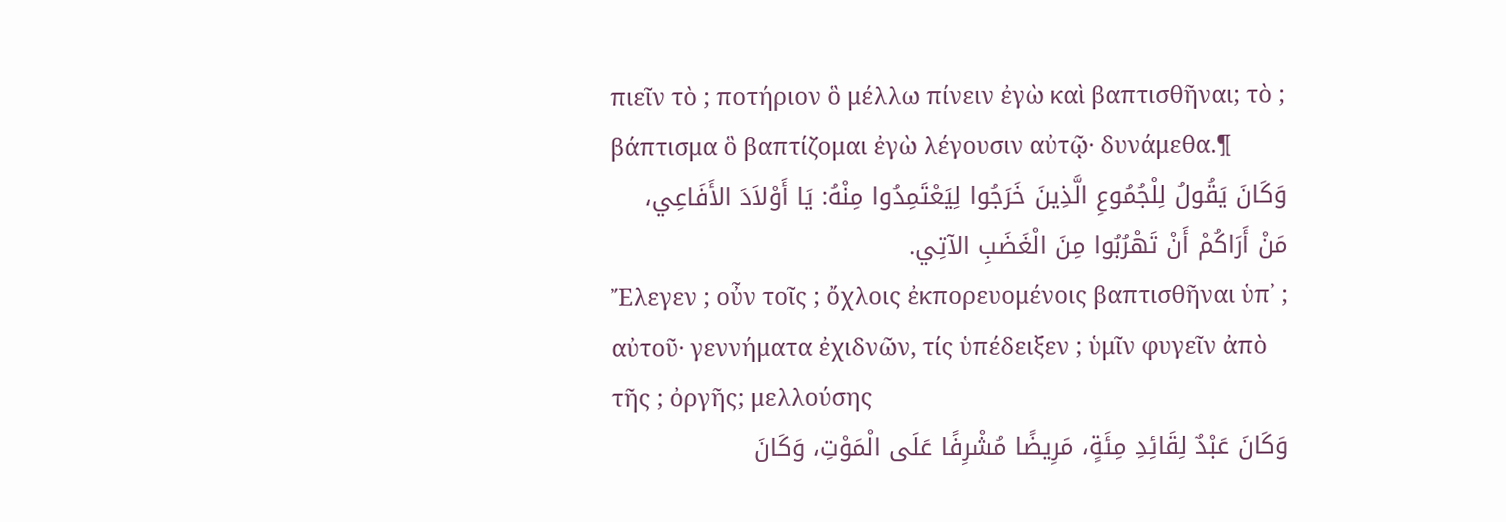πιεῖν τὸ ; ποτήριον ὃ μέλλω πίνειν ἐγὼ καὶ βαπτισθῆναι; τὸ ; βάπτισμα ὃ βαπτίζομαι ἐγὼ λέγουσιν αὐτῷ· δυνάμεθα.¶
وَكَانَ يَقُولُ لِلْجُمُوعِ الَّذِينَ خَرَجُوا لِيَعْتَمِدُوا مِنْهُ: يَا أَوْلاَدَ الأَفَاعِي، مَنْ أَرَاكُمْ أَنْ تَهْرُبُوا مِنَ الْغَضَبِ الآتِي.
Ἔλεγεν ; οὖν τοῖς ; ὄχλοις ἐκπορευομένοις βαπτισθῆναι ὑπ᾽ ; αὐτοῦ· γεννήματα ἐχιδνῶν, τίς ὑπέδειξεν ; ὑμῖν φυγεῖν ἀπὸ τῆς ; ὀργῆς; μελλούσης
وَكَانَ عَبْدٌ لِقَائِدِ مِئَةٍ، مَرِيضًا مُشْرِفًا عَلَى الْمَوْتِ، وَكَانَ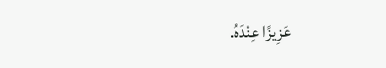عَزِيزًا عِنْدَهُ.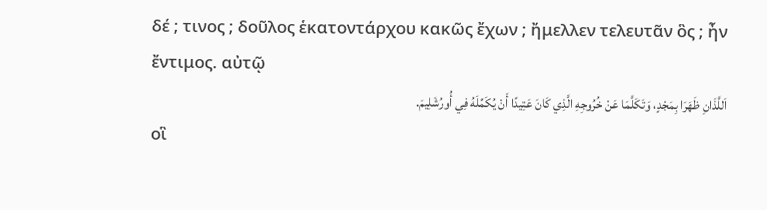δέ ; τινος ; δοῦλος ἑκατοντάρχου κακῶς ἔχων ; ἤμελλεν τελευτᾶν ὃς ; ἦν ἔντιμος. αὐτῷ
اَللَّذَانِ ظَهَرَا بِمَجْدٍ، وَتَكَلَّمَا عَنْ خُرُوجِهِ الَّذِي كَانَ عَتِيدًا أَنْ يُكَمِّلَهُ فِي أُورُشَلِيمَ.
οἳ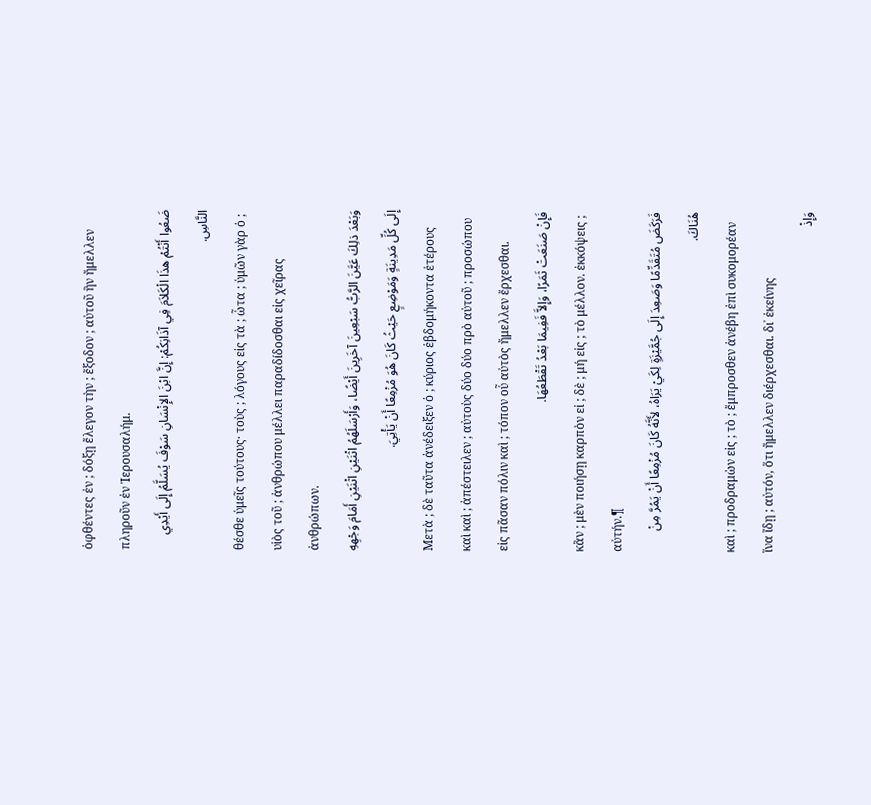ὀφθέντες ἐν ; δόξῃ ἔλεγον τὴν ; ἔξοδον ; αὐτοῦ ἣν ἤμελλεν πληροῦν ἐν Ἰερουσαλήμ.
ضَعُوا أَنْتُمْ هذَا الْكَلاَمَ فِي آذَانِكُمْ: إِنَّ ابْنَ الإِنْسَانِ سَوْفَ يُسَلَّمُ إِلَى أَيْدِي النَّاسِ.
θέσθε ὑμεῖς τούτους· τοὺς ; λόγους εἰς τὰ ; ὦτα ; ὑμῶν γὰρ ὁ ; υἱὸς τοῦ ; ἀνθρώπου μέλλει παραδίδοσθαι εἰς χεῖρας ἀνθρώπων.
وَبَعْدَ ذلِكَ عَيَّنَ الرَّبُّ سَبْعِينَ آخَرِينَ أَيْضًا، وَأَرْسَلَهُمُ اثْنَيْنِ اثْنَيْنِ أَمَامَ وَجْهِهِ إِلَى كُلِّ مَدِينَةٍ وَمَوْضِعٍ حَيْثُ كَانَ هُوَ مُزْمِعًا أَنْ يَأْتِيَ.
Μετὰ ; δὲ ταῦτα ἀνέδειξεν ὁ ; κύριος ἑβδομήκοντα ἑτέρους καὶ καὶ ; ἀπέστειλεν ; αὐτοὺς δύο δύο πρὸ αὐτοῦ ; προσώπου εἰς πᾶσαν πόλιν καὶ ; τόπον οὗ αὐτὸς ἤμελλεν ἔρχεσθαι.
فَإِنْ صَنَعَتْ ثَمَرًا، وَإِلاَّ فَفِيمَا بَعْدُ تَقْطَعُهَا.
κἂν ; μὲν ποιήσῃ καρπὸν εἰ ; δὲ ; μή εἰς ; τὸ μέλλον. ἐκκόψεις ; αὐτήν.¶
فَرَكَضَ مُتَقَدِّمًا وَصَعِدَ إِلَى جُمَّيْزَةٍ لِكَيْ يَرَاهُ، لأَنَّهُ كَانَ مُزْمِعًا أَنْ يَمُرَّ مِنْ هُنَاكَ.
καὶ ; προδραμὼν εἰς ; τὸ ; ἔμπροσθεν ἀνέβη ἐπὶ συκομορέαν ἵνα ἴδῃ ; αὐτόν, ὅτι ἤμελλεν διέρχεσθαι. δι᾽ ἐκείνης
وَإِذْ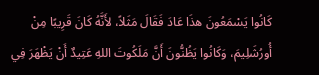كَانُوا يَسْمَعُونَ هذَا عَادَ فَقَالَ مَثَلاً، لأَنَّهُ كَانَ قَرِيبًا مِنْ أُورُشَلِيمَ، وَكَانُوا يَظُنُّونَ أَنَّ مَلَكُوتَ اللهِ عَتِيدٌ أَنْ يَظْهَرَ فِي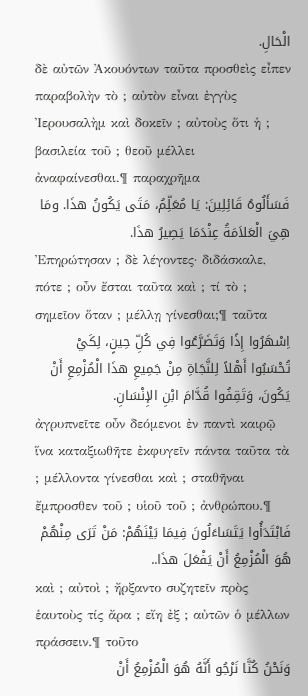الْحَالِ.
δὲ αὐτῶν Ἀκουόντων ταῦτα προσθεὶς εἶπεν παραβολὴν τὸ ; αὐτὸν εἶναι ἐγγὺς Ἰερουσαλὴμ καὶ δοκεῖν ; αὐτοὺς ὅτι ἡ ; βασιλεία τοῦ ; θεοῦ μέλλει ἀναφαίνεσθαι.¶ παραχρῆμα
فَسَأَلُوهُ قَائِلِينَ: يَا مُعَلِّمُ، مَتَى يَكُونُ هذَا. ومَا هِيَ الْعَلاَمَةُ عِنْدَمَا يَصِيرُ هذَا.
Ἐπηρώτησαν ; δὲ λέγοντες· διδάσκαλε, πότε ; οὖν ἔσται ταῦτα καὶ ; τί τὸ ; σημεῖον ὅταν ; μέλλῃ γίνεσθαι;¶ ταῦτα
اِسْهَرُوا إِذًا وَتَضَرَّعُوا فِي كُلِّ حِينٍ، لِكَيْ تُحْسَبُوا أَهْلاً لِلنَّجَاةِ مِنْ جَمِيعِ هذَا الْمُزْمِعِ أَنْ يَكُونَ، وَتَقِفُوا قُدَّامَ ابْنِ الإِنْسَانِ.
ἀγρυπνεῖτε οὖν δεόμενοι ἐν παντὶ καιρῷ ἵνα καταξιωθῆτε ἐκφυγεῖν πάντα ταῦτα τὰ ; μέλλοντα γίνεσθαι καὶ ; σταθῆναι ἔμπροσθεν τοῦ ; υἱοῦ τοῦ ; ἀνθρώπου.¶
فَابْتَدَأُوا يَتَسَاءَلُونَ فِيمَا بَيْنَهُمْ: مَنْ تَرَى مِنْهُمْ هُوَ الْمُزْمِعُ أَنْ يَفْعَلَ هذَا..
καὶ ; αὐτοὶ ; ἤρξαντο συζητεῖν πρὸς ἑαυτοὺς τίς ἄρα ; εἴη ἐξ ; αὐτῶν ὁ μέλλων πράσσειν.¶ τοῦτο
وَنَحْنُ كُنَّا نَرْجُو أَنَّهُ هُوَ الْمُزْمِعُ أَنْ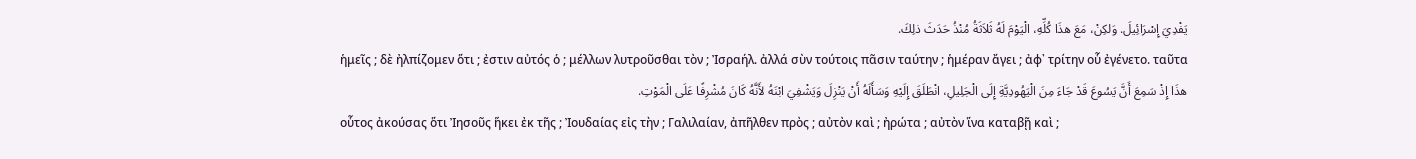يَفْدِيَ إِسْرَائِيلَ. وَلكِنْ، مَعَ هذَا كُلِّهِ، الْيَوْمَ لَهُ ثَلاَثَةُ مُنْذُ حَدَثَ ذلِكَ.
ἡμεῖς ; δὲ ἠλπίζομεν ὅτι ; ἐστιν αὐτός ὁ ; μέλλων λυτροῦσθαι τὸν ; Ἰσραήλ. ἀλλά σὺν τούτοις πᾶσιν ταύτην ; ἡμέραν ἄγει ; ἀφ᾽ τρίτην οὗ ἐγένετο. ταῦτα
هذَا إِذْ سَمِعَ أَنَّ يَسُوعَ قَدْ جَاءَ مِنَ الْيَهُودِيَّةِ إِلَى الْجَلِيلِ، انْطَلَقَ إِلَيْهِ وَسَأَلَهُ أَنْ يَنْزِلَ وَيَشْفِيَ ابْنَهُ لأَنَّهُ كَانَ مُشْرِفًا عَلَى الْمَوْتِ.
οὗτος ἀκούσας ὅτι Ἰησοῦς ἥκει ἐκ τῆς ; Ἰουδαίας εἰς τὴν ; Γαλιλαίαν, ἀπῆλθεν πρὸς ; αὐτὸν καὶ ; ἠρώτα ; αὐτὸν ἵνα καταβῇ καὶ ;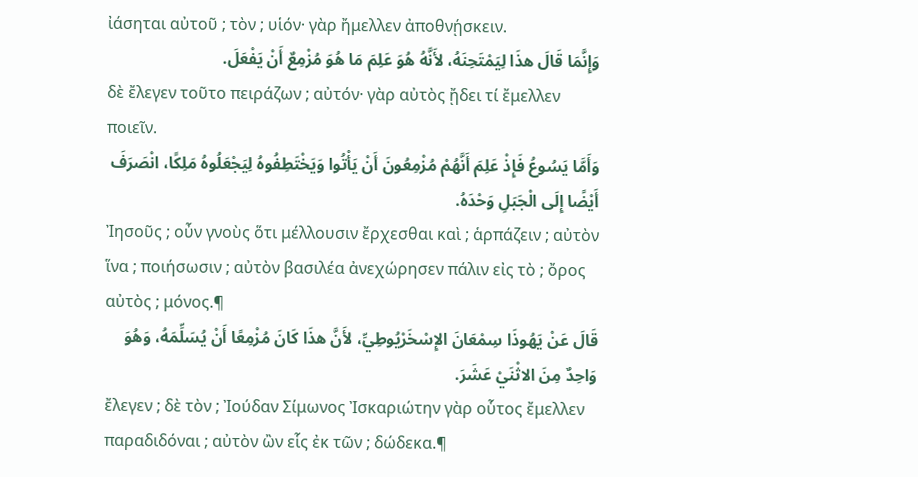ἰάσηται αὐτοῦ ; τὸν ; υἱόν· γὰρ ἤμελλεν ἀποθνῄσκειν.
وَإِنَّمَا قَالَ هذَا لِيَمْتَحِنَهُ، لأَنَّهُ هُوَ عَلِمَ مَا هُوَ مُزْمِعٌ أَنْ يَفْعَلَ.
δὲ ἔλεγεν τοῦτο πειράζων ; αὐτόν· γὰρ αὐτὸς ᾔδει τί ἔμελλεν ποιεῖν.
وَأَمَّا يَسُوعُ فَإِذْ عَلِمَ أَنَّهُمْ مُزْمِعُونَ أَنْ يَأْتُوا وَيَخْتَطِفُوهُ لِيَجْعَلُوهُ مَلِكًا، انْصَرَفَ أَيْضًا إِلَى الْجَبَلِ وَحْدَهُ.
Ἰησοῦς ; οὖν γνοὺς ὅτι μέλλουσιν ἔρχεσθαι καὶ ; ἁρπάζειν ; αὐτὸν ἵνα ; ποιήσωσιν ; αὐτὸν βασιλέα ἀνεχώρησεν πάλιν εἰς τὸ ; ὄρος αὐτὸς ; μόνος.¶
قَالَ عَنْ يَهُوذَا سِمْعَانَ الإِسْخَرْيُوطِيِّ، لأَنَّ هذَا كَانَ مُزْمِعًا أَنْ يُسَلِّمَهُ، وَهُوَ وَاحِدٌ مِنَ الاثْنَيْ عَشَرَ.
ἔλεγεν ; δὲ τὸν ; Ἰούδαν Σίμωνος Ἰσκαριώτην γὰρ οὗτος ἔμελλεν παραδιδόναι ; αὐτὸν ὢν εἷς ἐκ τῶν ; δώδεκα.¶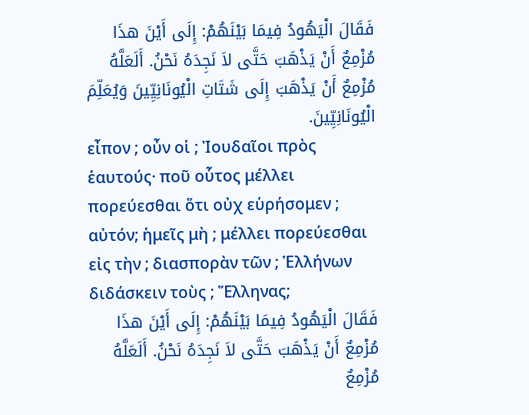فَقَالَ الْيَهُودُ فِيمَا بَيْنَهُمْ: إِلَى أَيْنَ هذَا مُزْمِعٌ أَنْ يَذْهَبَ حَتَّى لاَ نَجِدَهُ نَحْنُ. أَلَعَلَّهُ مُزْمِعٌ أَنْ يَذْهَبَ إِلَى شَتَاتِ الْيُونَانِيِّينَ وَيُعَلِّمَ الْيُونَانِيِّينَ.
εἶπον ; οὖν οἱ ; Ἰουδαῖοι πρὸς ἑαυτούς· ποῦ οὗτος μέλλει πορεύεσθαι ὅτι οὐχ εὑρήσομεν ; αὐτόν; ἡμεῖς μὴ ; μέλλει πορεύεσθαι εἰς τὴν ; διασπορὰν τῶν ; Ἑλλήνων διδάσκειν τοὺς ; Ἕλληνας;
فَقَالَ الْيَهُودُ فِيمَا بَيْنَهُمْ: إِلَى أَيْنَ هذَا مُزْمِعٌ أَنْ يَذْهَبَ حَتَّى لاَ نَجِدَهُ نَحْنُ. أَلَعَلَّهُ مُزْمِعٌ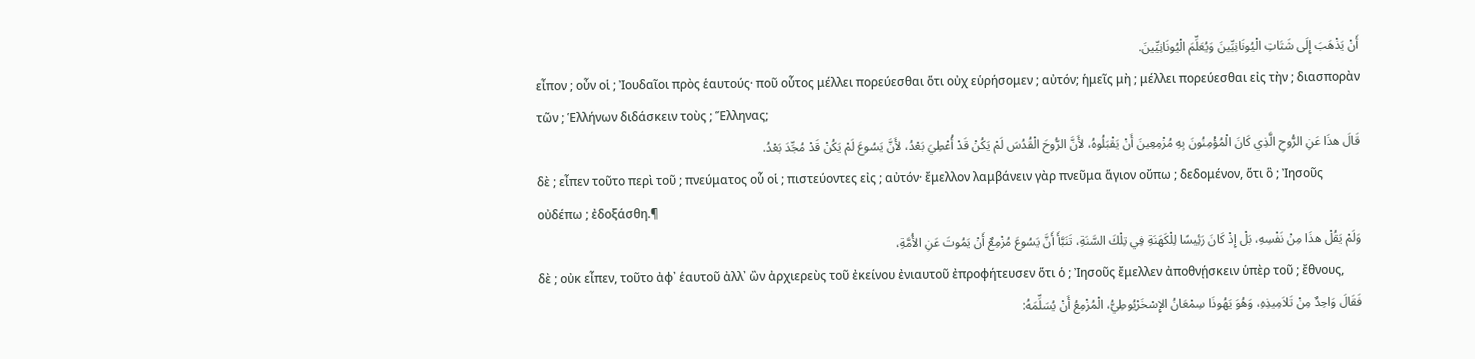أَنْ يَذْهَبَ إِلَى شَتَاتِ الْيُونَانِيِّينَ وَيُعَلِّمَ الْيُونَانِيِّينَ.
εἶπον ; οὖν οἱ ; Ἰουδαῖοι πρὸς ἑαυτούς· ποῦ οὗτος μέλλει πορεύεσθαι ὅτι οὐχ εὑρήσομεν ; αὐτόν; ἡμεῖς μὴ ; μέλλει πορεύεσθαι εἰς τὴν ; διασπορὰν τῶν ; Ἑλλήνων διδάσκειν τοὺς ; Ἕλληνας;
قَالَ هذَا عَنِ الرُّوحِ الَّذِي كَانَ الْمُؤْمِنُونَ بِهِ مُزْمِعِينَ أَنْ يَقْبَلُوهُ، لأَنَّ الرُّوحَ الْقُدُسَ لَمْ يَكُنْ قَدْ أُعْطِيَ بَعْدُ، لأَنَّ يَسُوعَ لَمْ يَكُنْ قَدْ مُجِّدَ بَعْدُ.
δὲ ; εἶπεν τοῦτο περὶ τοῦ ; πνεύματος οὗ οἱ ; πιστεύοντες εἰς ; αὐτόν· ἔμελλον λαμβάνειν γὰρ πνεῦμα ἅγιον οὔπω ; δεδομένον, ὅτι ὃ ; Ἰησοῦς οὐδέπω ; ἐδοξάσθη.¶
وَلَمْ يَقُلْ هذَا مِنْ نَفْسِهِ، بَلْ إِذْ كَانَ رَئِيسًا لِلْكَهَنَةِ فِي تِلْكَ السَّنَةِ، تَنَبَّأَ أَنَّ يَسُوعَ مُزْمِعٌ أَنْ يَمُوتَ عَنِ الأُمَّةِ،
δὲ ; οὐκ εἶπεν, τοῦτο ἀφ᾽ ἑαυτοῦ ἀλλ᾽ ὢν ἀρχιερεὺς τοῦ ἐκείνου ἐνιαυτοῦ ἐπροφήτευσεν ὅτι ὁ ; Ἰησοῦς ἔμελλεν ἀποθνῄσκειν ὑπὲρ τοῦ ; ἔθνους,
فَقَالَ وَاحِدٌ مِنْ تَلاَمِيذِهِ، وَهُوَ يَهُوذَا سِمْعَانُ الإِسْخَرْيُوطِيُّ، الْمُزْمِعُ أَنْ يُسَلِّمَهُ: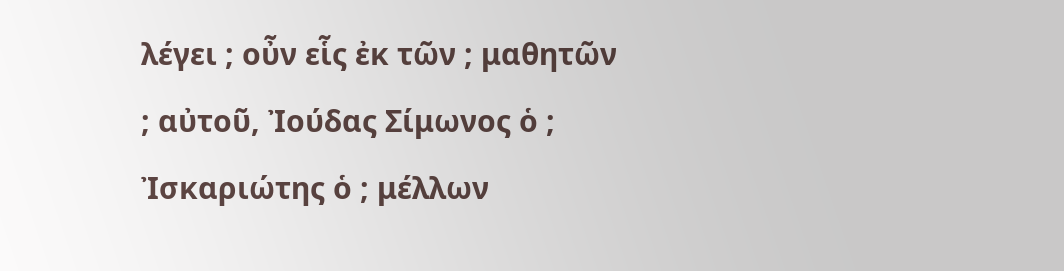λέγει ; οὖν εἷς ἐκ τῶν ; μαθητῶν ; αὐτοῦ, Ἰούδας Σίμωνος ὁ ; Ἰσκαριώτης ὁ ; μέλλων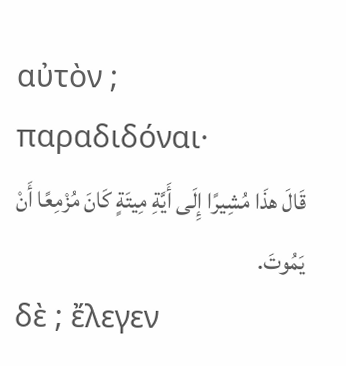αὐτὸν ; παραδιδόναι·
قَالَ هذَا مُشِيرًا إِلَى أَيَّةِ مِيتَةٍ كَانَ مُزْمِعًا أَنْ يَمُوتَ.
δὲ ; ἔλεγεν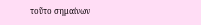τοῦτο σημαίνων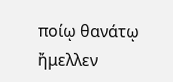ποίῳ θανάτῳ ἤμελλεν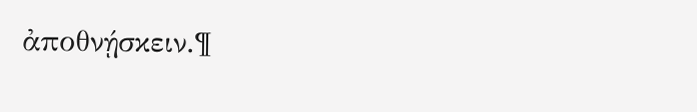ἀποθνῄσκειν.¶